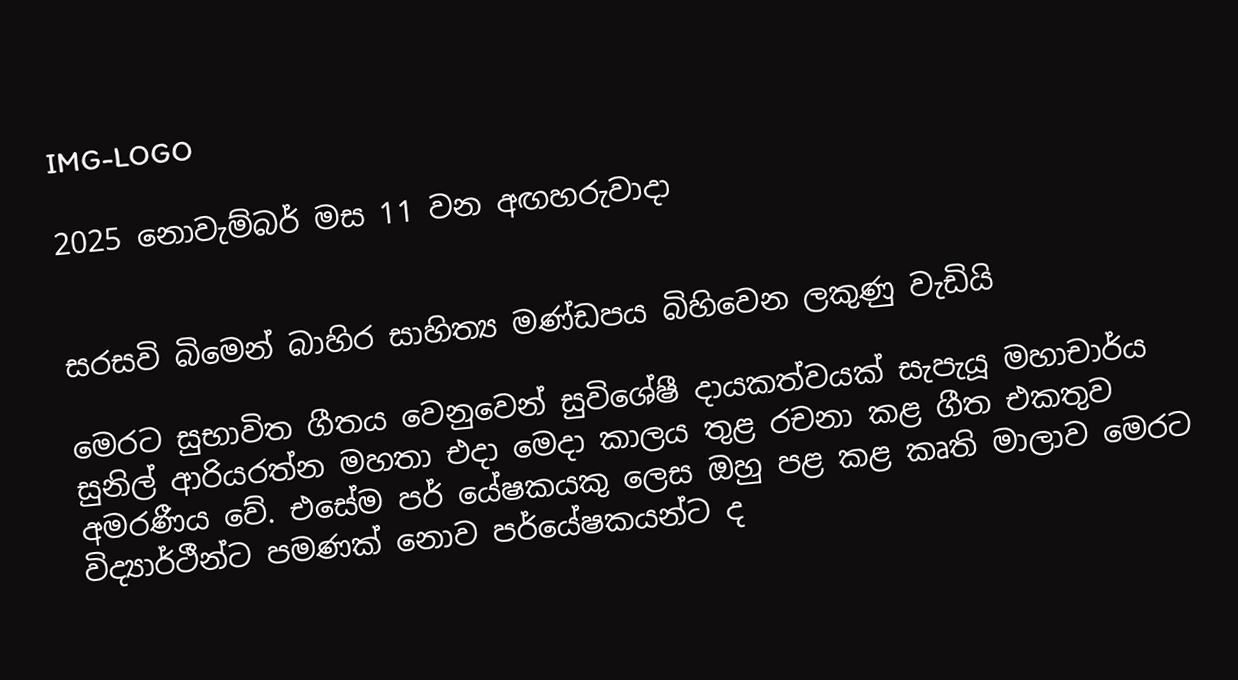IMG-LOGO

2025 නොවැම්බර් මස 11 වන අඟහරුවාදා


සරසවි බිමෙන් බාහිර සාහිත්‍ය මණ්ඩපය බිහිවෙන ලකුණු වැඩියි

මෙරට සුභාවිත ගීතය වෙනුවෙන් සුවිශේෂී දායකත්වයක් සැපැයූ මහාචාර්ය සුනිල් ආරියරත්න මහතා එදා මෙදා කාලය තුළ රචනා කළ ගීත එකතුව අමරණීය වේ. එසේම පර් යේෂකයකු ලෙස ඔහු පළ කළ කෘති මාලාව මෙරට විද්‍යාර්ථීන්ට පමණක් නොව පර්යේෂකයන්ට ද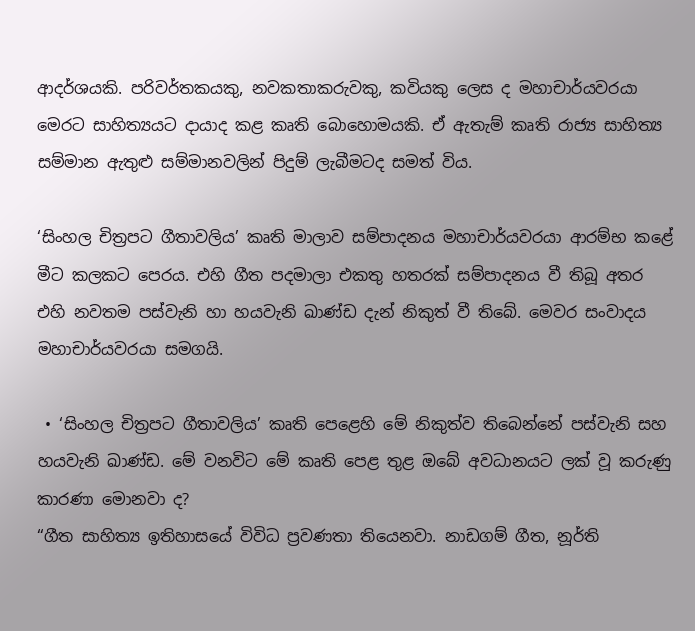ආදර්ශයකි. පරිවර්තකයකු, නවකතාකරුවකු, කවියකු ලෙස ද මහාචාර්යවරයා මෙරට සාහිත්‍යයට දායාද කළ කෘති බොහොමයකි. ඒ ඇතැම් කෘති රාජ්‍ය සාහිත්‍ය සම්මාන ඇතුළු සම්මානවලින් පිදුම් ලැබීමටද සමත් විය.

‘සිංහල චිත්‍රපට ගීතාවලිය’ කෘති මාලාව සම්පාදනය මහාචාර්යවරයා ආරම්භ කළේ මීට කලකට පෙරය. එහි ගීත පදමාලා එකතු හතරක් සම්පාදනය වී තිබූ අතර එහි නවතම පස්වැනි හා හයවැනි ඛාණ්ඩ දැන් නිකුත් වී තිබේ. මෙවර සංවාදය මහාචාර්යවරයා සමගයි.

 • ‘සිංහල චිත්‍රපට ගීතාවලිය’ කෘති පෙළෙහි මේ නිකුත්ව තිබෙන්නේ පස්වැනි සහ හයවැනි ඛාණ්ඩ. මේ වනවිට මේ කෘති පෙළ තුළ ඔබේ අවධානයට ලක් වූ කරුණු කාරණා මොනවා ද?
“ගීත සාහිත්‍ය ඉතිහාසයේ විවිධ ප්‍රවණතා තියෙනවා. නාඩගම් ගීත, නූර්ති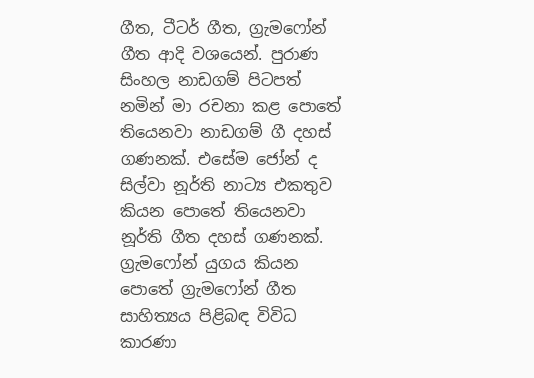ගීත, ටීටර් ගීත, ග්‍රැමෆෝන් ගීත ආදි වශයෙන්. පුරාණ සිංහල නාඩගම් පිටපත් නමින් මා රචනා කළ පොතේ තියෙනවා නාඩගම් ගී දහස් ගණනක්. එසේම ජෝන් ද සිල්වා නූර්ති නාට්‍ය එකතුව කියන පොතේ තියෙනවා නූර්ති ගීත දහස් ගණනක්. ග්‍රැමෆෝන් යුගය කියන පොතේ ග්‍රැමෆෝන් ගීත සාහිත්‍යය පිළිබඳ විවිධ කාරණා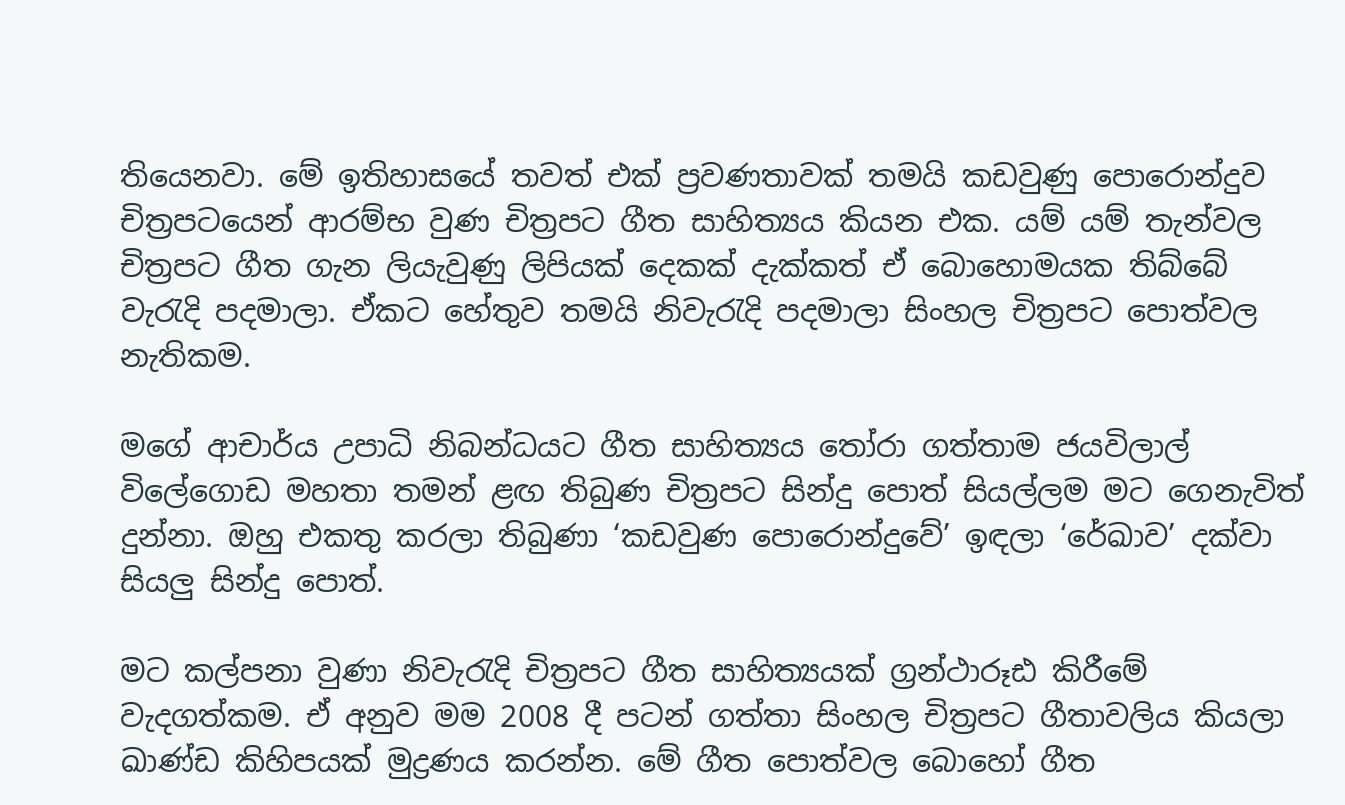තියෙනවා. මේ ඉතිහාසයේ තවත් එක් ප්‍රවණතාවක් තමයි කඩවුණු පොරොන්දුව චිත්‍රපටයෙන් ආරම්භ වුණ චිත්‍රපට ගීත සාහිත්‍යය කියන එක. යම් යම් තැන්වල චිත්‍රපට ගීත ගැන ලියැවුණු ලිපියක් දෙකක් දැක්කත් ඒ බොහොමයක තිබ්බේ වැරැදි පදමාලා. ඒකට හේතුව තමයි නිවැරැදි පදමාලා සිංහල චිත්‍රපට පොත්වල නැතිකම.

මගේ ආචාර්ය උපාධි නිබන්ධයට ගීත සාහිත්‍යය තෝරා ගත්තාම ජයවිලාල් විලේගොඩ මහතා තමන් ළඟ තිබුණ චිත්‍රපට සින්දු පොත් සියල්ලම මට ගෙනැවිත් දුන්නා. ඔහු එකතු කරලා තිබුණා ‘කඩවුණ පොරොන්දුවේ’ ඉඳලා ‘රේඛාව’ දක්වා සියලු සින්දු පොත්.

මට කල්පනා වුණා නිවැරැදි චිත්‍රපට ගීත සාහිත්‍යයක් ග්‍රන්ථාරූඪ කිරීමේ වැදගත්කම. ඒ අනුව මම 2008 දී පටන් ගත්තා සිංහල චිත්‍රපට ගීතාවලිය කියලා ඛාණ්ඩ කිහිපයක් මුද්‍රණය කරන්න. මේ ගීත පොත්වල බොහෝ ගීත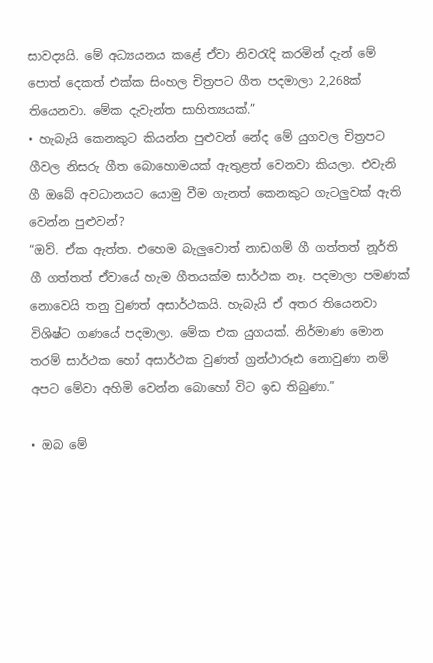සාවද්‍යයි. මේ අධ්‍යයනය කළේ ඒවා නිවරැදි කරමින් දැන් මේ පොත් දෙකත් එක්ක සිංහල චිත්‍රපට ගීත පදමාලා 2,268ක් තියෙනවා. මේක දැවැන්ත සාහිත්‍යයක්.”
• හැබැයි කෙනකුට කියන්න පුළුවන් නේද මේ යුගවල චිත්‍රපට ගීවල නිසරු ගීත බොහොමයක් ඇතුළත් වෙනවා කියලා. එවැනි ගී ඔබේ අවධානයට යොමු වීම ගැනත් කෙනකුට ගැටලුවක් ඇති වෙන්න පුළුවන්?
“ඔව්. ඒක ඇත්ත. එහෙම බැලුවොත් නාඩගම් ගී ගත්තත් නූර්ති ගී ගත්තත් ඒවායේ හැම ගීතයක්ම සාර්ථක නෑ. පදමාලා පමණක් නොවෙයි තනු වුණත් අසාර්ථකයි. හැබැයි ඒ අතර තියෙනවා විශිෂ්ට ගණයේ පදමාලා. මේක එක යුගයක්. නිර්මාණ මොන තරම් සාර්ථක හෝ අසාර්ථක වුණත් ග්‍රන්ථාරූඪ නොවුණා නම් අපට මේවා අහිමි වෙන්න බොහෝ විට ඉඩ තිබුණා.”

• ඔබ මේ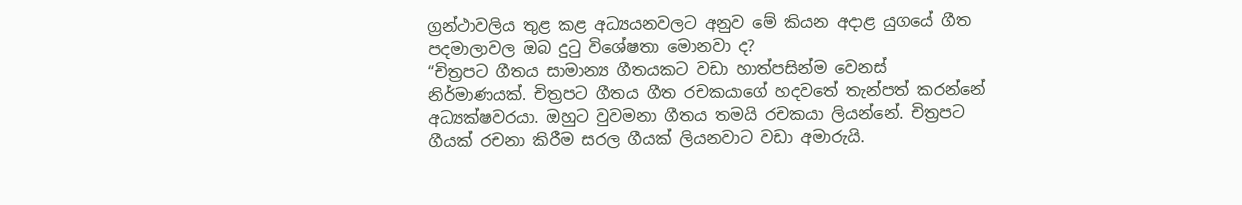ග්‍රන්ථාවලිය තුළ කළ අධ්‍යයනවලට අනුව මේ කියන අදාළ යුගයේ ගීත පදමාලාවල ඔබ දුටු විශේෂතා මොනවා ද?
“චිත්‍රපට ගීතය සාමාන්‍ය ගීතයකට වඩා හාත්පසින්ම වෙනස් නිර්මාණයක්. චිත්‍රපට ගීතය ගීත රචකයාගේ හදවතේ තැන්පත් කරන්නේ අධ්‍යක්ෂවරයා. ඔහුට වුවමනා ගීතය තමයි රචකයා ලියන්නේ. චිත්‍රපට ගීයක් රචනා කිරීම සරල ගීයක් ලියනවාට වඩා අමාරුයි.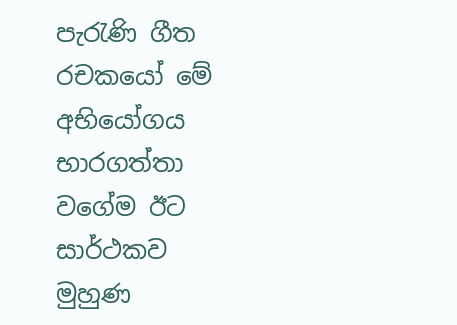පැරැණි ගීත රචකයෝ මේ අභියෝගය භාරගත්තා වගේම ඊට සාර්ථකව මුහුණ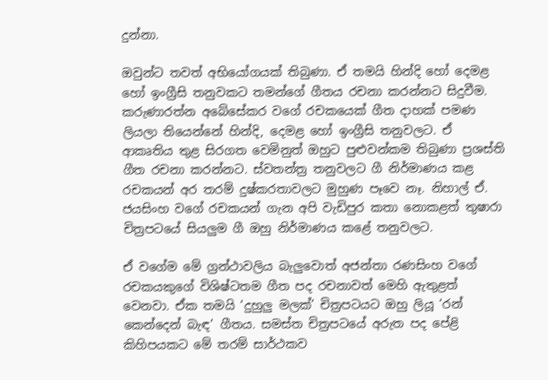දුන්නා.

ඔවුන්ට තවත් අභියෝගයක් තිබුණා. ඒ තමයි හින්දි හෝ දෙමළ හෝ ඉංග්‍රීසි තනුවකට තමන්ගේ ගීතය රචනා කරන්නට සිදුවීම. කරුණාරත්න අබේසේකර වගේ රචකයෙක් ගීත දාහක් පමණ ලියලා තියෙන්නේ හින්දි, දෙමළ හෝ ඉංග්‍රීසි තනුවලට. ඒ ආකෘතිය තුළ සිරගත වෙමිනුත් ඔහුට පුළුවන්කම තිබුණා ප්‍රශස්ති ගීත රචනා කරන්නට. ස්වතන්ත්‍ර තනුවලට ගී නිර්මාණය කළ රචකයන් අර තරම් දුෂ්කරතාවලට මුහුණ පෑවෙ නෑ. නිහාල් ඒ. ජයසිංහ වගේ රචකයන් ගැන අපි වැඩිපුර කතා නොකළත් තුෂාරා චිත්‍රපටයේ සියලුම ගී ඔහු නිර්මාණය කළේ තනුවලට.

ඒ වගේම මේ ග්‍රන්ථාවලිය බැලුවොත් අජන්තා රණසිංහ වගේ රචකයකුගේ විශිෂ්ටතම ගීත පද රචනාවත් මෙහි ඇතුළත් වෙනවා. ඒක තමයි ‘දුහුලු මලක්’ චිත්‍රපටයට ඔහු ලියූ ‘රන් කෙන්දෙන් බැඳ’ ගීතය. සමස්ත චිත්‍රපටයේ අරුත පද පේළි කිහිපයකට මේ තරම් සාර්ථකව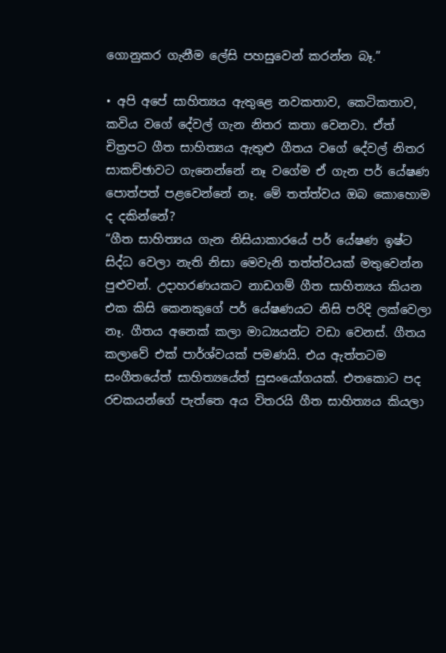ගොනුකර ගැනීම ලේසි පහසුවෙන් කරන්න බෑ.”

• අපි අපේ සාහිත්‍යය ඇතුළෙ නවකතාව, කෙටිකතාව, කවිය වගේ දේවල් ගැන නිතර කතා වෙනවා. ඒත් චිත්‍රපට ගීත සාහිත්‍යය ඇතුළු ගීතය වගේ දේවල් නිතර සාකච්ඡාවට ගැනෙන්නේ නෑ වගේම ඒ ගැන පර් යේෂණ පොත්පත් පළවෙන්නේ නෑ. මේ තත්ත්වය ඔබ කොහොම ද දකින්නේ?
“ගීත සාහිත්‍යය ගැන නිසියාකාරයේ පර් යේෂණ ඉෂ්ට සිද්ධ වෙලා නැති නිසා මෙවැනි තත්ත්වයක් මතුවෙන්න පුළුවන්. උදාහරණයකට නාඩගම් ගීත සාහිත්‍යය කියන එක කිසි කෙනකුගේ පර් යේෂණයට නිසි පරිදි ලක්වෙලා නෑ. ගීතය අනෙක් කලා මාධ්‍යයන්ට වඩා වෙනස්. ගීතය කලාවේ එක් පාර්ශ්වයක් පමණයි. එය ඇත්තටම සංගීතයේත් සාහිත්‍යයේත් සුසංයෝගයක්. එතකොට පද රචකයන්ගේ පැත්තෙ අය විතරයි ගීත සාහිත්‍යය කියලා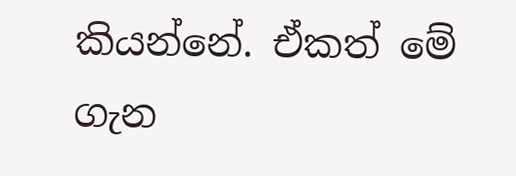කියන්නේ. ඒකත් මේ ගැන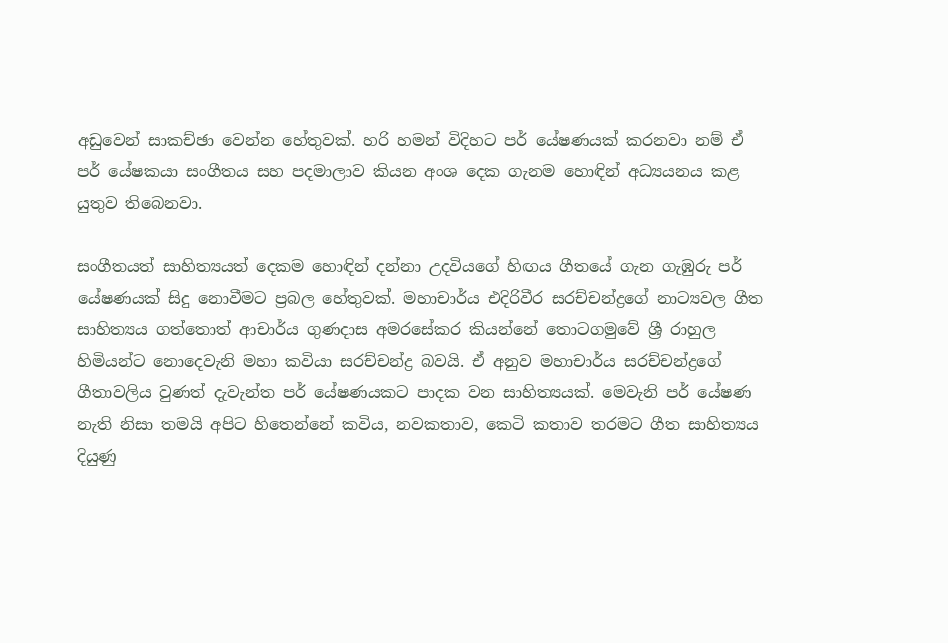අඩුවෙන් සාකච්ඡා වෙන්න හේතුවක්. හරි හමන් විදිහට පර් යේෂණයක් කරනවා නම් ඒ පර් යේෂකයා සංගීතය සහ පදමාලාව කියන අංශ දෙක ගැනම හොඳින් අධ්‍යයනය කළ යුතුව තිබෙනවා.

සංගීතයත් සාහිත්‍යයත් දෙකම හොඳින් දන්නා උදවියගේ හිඟය ගීතයේ ගැන ගැඹුරු පර් යේෂණයක් සිදු නොවීමට ප්‍රබල හේතුවක්. මහාචාර්ය එදිරිවීර සරච්චන්ද්‍රගේ නාට්‍යවල ගීත සාහිත්‍යය ගත්තොත් ආචාර්ය ගුණදාස අමරසේකර කියන්නේ තොටගමුවේ ශ්‍රී රාහුල හිමියන්ට නොදෙවැනි මහා කවියා සරච්චන්ද්‍ර බවයි. ඒ අනුව මහාචාර්ය සරච්චන්ද්‍රගේ ගීතාවලිය වුණත් දැවැන්ත පර් යේෂණයකට පාදක වන සාහිත්‍යයක්. මෙවැනි පර් යේෂණ නැති නිසා තමයි අපිට හිතෙන්නේ කවිය, නවකතාව, කෙටි කතාව තරමට ගීත සාහිත්‍යය දියුණු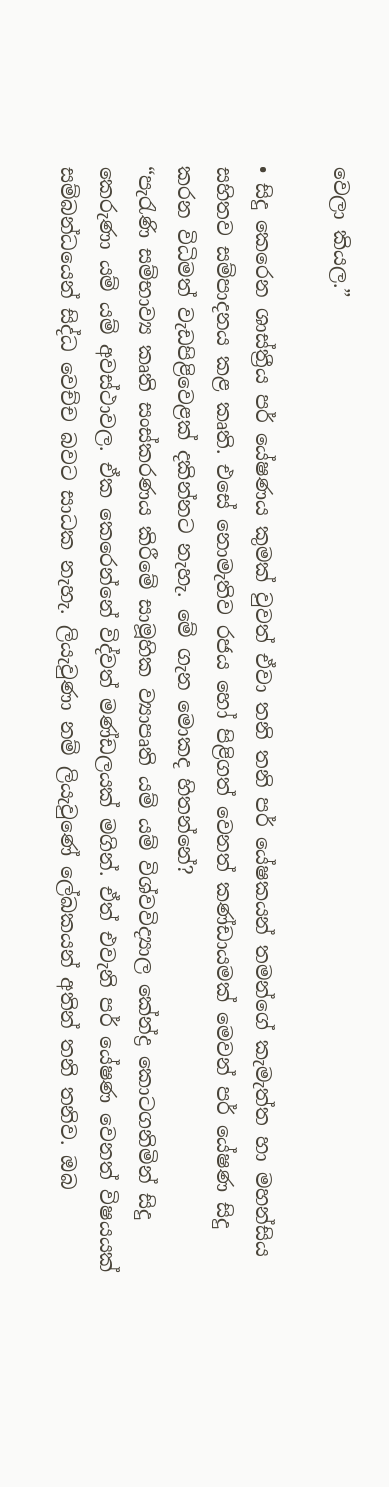වෙලා කියල.”

• සිදු කෙරෙන ශාස්ත්‍රීය පර් යේෂණය කුමක් වුවත් ඒවා තනි තනි පර් යේෂකයන් තමන්ගේ කැමැත්ත හා මහන්සිය සහිතව සම්පාදනය කළ කෘති. එසේ නොමැතිව රජය හෝ පිළිගත් වෙනත් කණ්ඩායමක් මෙවන් පර් යේෂණ සිදු කරන විධිමත් වැඩපිළිවෙළක් දකින්නට නැහැ. මේ ගැන මොකද හිතන්නේ?
“පැරැණි සම්භාව්‍ය කෘති සංස්කරණය කිරීමේ සාමූහික ව්‍යාපෘති යම් යම් විශ්වවිද්‍යාල කේන්ද්‍ර කොටගනිමින් සිදු කෙරුණා යම් යම් අවස්ථාවල. ඒක කෙරෙන්නේ විද්වත් මණ්ඩලයක් මගින්. ඒත් එවැනි පර් යේෂණ වෙනත් විෂයයක් සම්බන්ධයෙන් සිද්ධ වෙච්ච බවට සාධක නැහැ. ලියැවුණා නම් ලියැවුණේ ලේඛකයන් අතින් තනි තනිව. ඔබ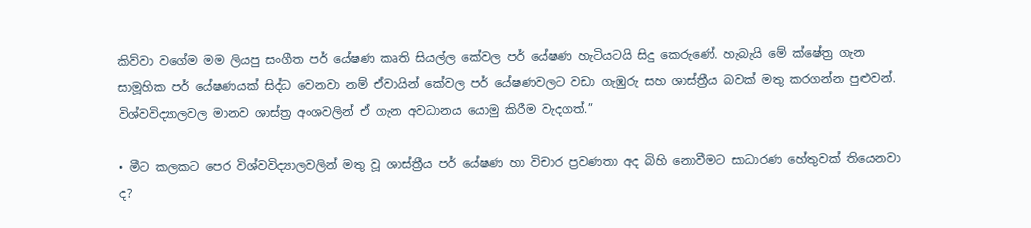කිව්වා වගේම මම ලියපු සංගීත පර් යේෂණ කෘති සියල්ල කේවල පර් යේෂණ හැටියටයි සිදු කෙරුණේ. හැබැයි මේ ක්ෂේත්‍ර ගැන සාමූහික පර් යේෂණයක් සිද්ධ වෙනවා නම් ඒවායින් කේවල පර් යේෂණවලට වඩා ගැඹුරු සහ ශාස්ත්‍රීය බවක් මතු කරගන්න පුළුවන්. විශ්වවිද්‍යාලවල මානව ශාස්ත්‍ර අංශවලින් ඒ ගැන අවධානය යොමු කිරීම වැදගත්.”

• මීට කලකට පෙර විශ්වවිද්‍යාලවලින් මතු වූ ශාස්ත්‍රීය පර් යේෂණ හා විචාර ප්‍රවණතා අද බිහි නොවීමට සාධාරණ හේතුවක් තියෙනවා ද?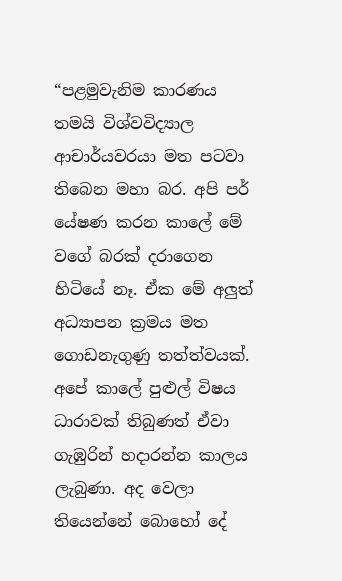“පළමුවැනිම කාරණය තමයි විශ්වවිද්‍යාල ආචාර්යවරයා මත පටවා තිබෙන මහා බර. අපි පර් යේෂණ කරන කාලේ මේ වගේ බරක් දරාගෙන හිටියේ නෑ. ඒක මේ අලුත් අධ්‍යාපන ක්‍රමය මත ගොඩනැගුණු තත්ත්වයක්. අපේ කාලේ පුළුල් විෂය ධාරාවක් තිබුණත් ඒවා ගැඹුරින් හදාරන්න කාලය ලැබුණා. අද වෙලා තියෙන්නේ බොහෝ දේ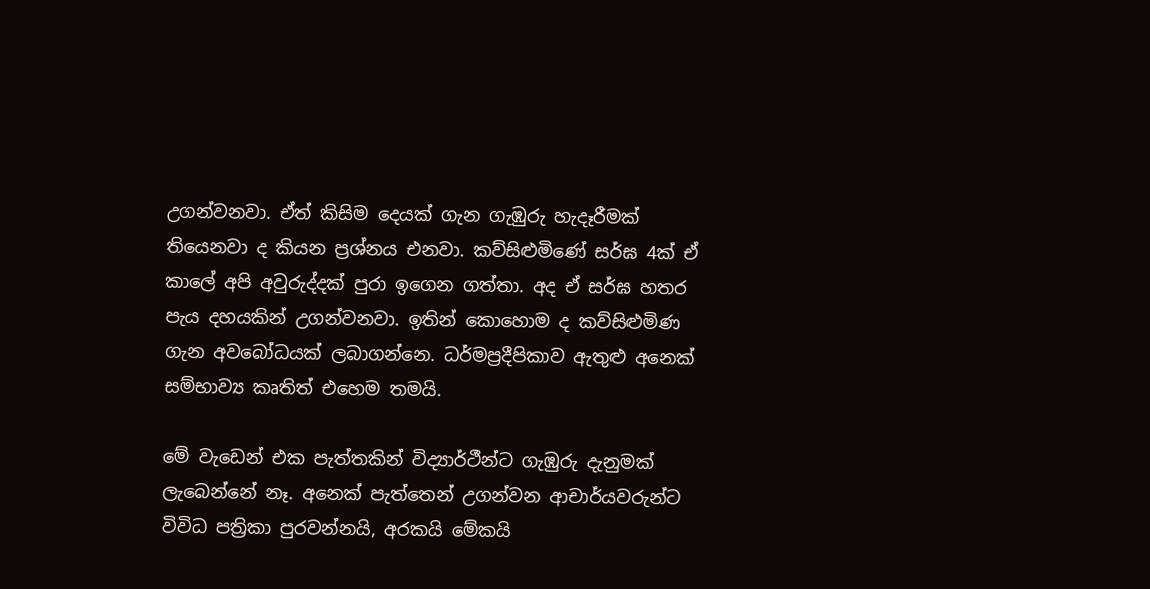උගන්වනවා. ඒත් කිසිම දෙයක් ගැන ගැඹුරු හැදෑරීමක් තියෙනවා ද කියන ප්‍රශ්නය එනවා. කව්සිළුමිණේ සර්ඝ 4ක් ඒ කාලේ අපි අවුරුද්දක් පුරා ඉගෙන ගත්තා. අද ඒ සර්ඝ හතර පැය දහයකින් උගන්වනවා. ඉතින් කොහොම ද කව්සිළුමිණ ගැන අවබෝධයක් ලබාගන්නෙ. ධර්මප්‍රදීපිකාව ඇතුළු අනෙක් සම්භාව්‍ය කෘතිත් එහෙම තමයි.

මේ වැඩෙන් එක පැත්තකින් විද්‍යාර්ථීන්ට ගැඹුරු දැනුමක් ලැබෙන්නේ නෑ. අනෙක් පැත්තෙන් උගන්වන ආචාර්යවරුන්ට විවිධ පත්‍රිකා පුරවන්නයි, අරකයි මේකයි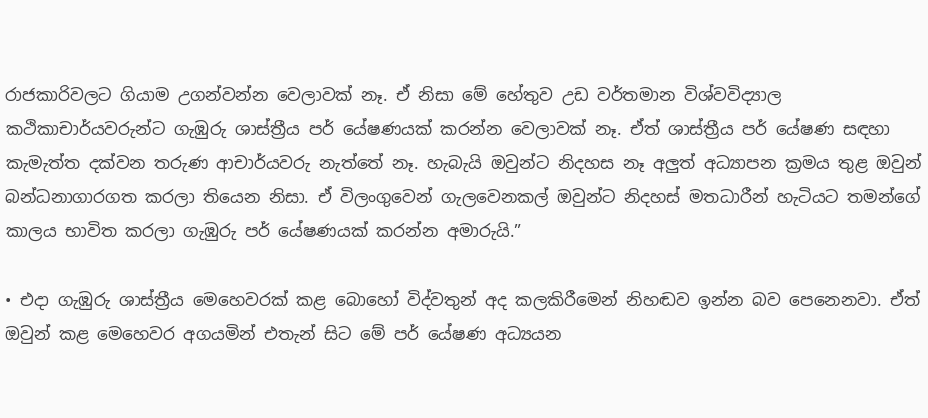රාජකාරිවලට ගියාම උගන්වන්න වෙලාවක් නෑ. ඒ නිසා මේ හේතුව උඩ වර්තමාන විශ්වවිද්‍යාල කථිකාචාර්යවරුන්ට ගැඹුරු ශාස්ත්‍රීය පර් යේෂණයක් කරන්න වෙලාවක් නෑ. ඒත් ශාස්ත්‍රීය පර් යේෂණ සඳහා කැමැත්ත දක්වන තරුණ ආචාර්යවරු නැත්තේ නෑ. හැබැයි ඔවුන්ට නිදහස නෑ අලුත් අධ්‍යාපන ක්‍රමය තුළ ඔවුන් බන්ධනාගාරගත කරලා තියෙන නිසා. ඒ විලංගුවෙන් ගැලවෙනකල් ඔවුන්ට නිදහස් මතධාරීන් හැටියට තමන්ගේ කාලය භාවිත කරලා ගැඹුරු පර් යේෂණයක් කරන්න අමාරුයි.”

• එදා ගැඹුරු ශාස්ත්‍රීය මෙහෙවරක් කළ බොහෝ විද්වතුන් අද කලකිරීමෙන් නිහඬව ඉන්න බව පෙනෙනවා. ඒත් ඔවුන් කළ මෙහෙවර අගයමින් එතැන් සිට මේ පර් යේෂණ අධ්‍යයන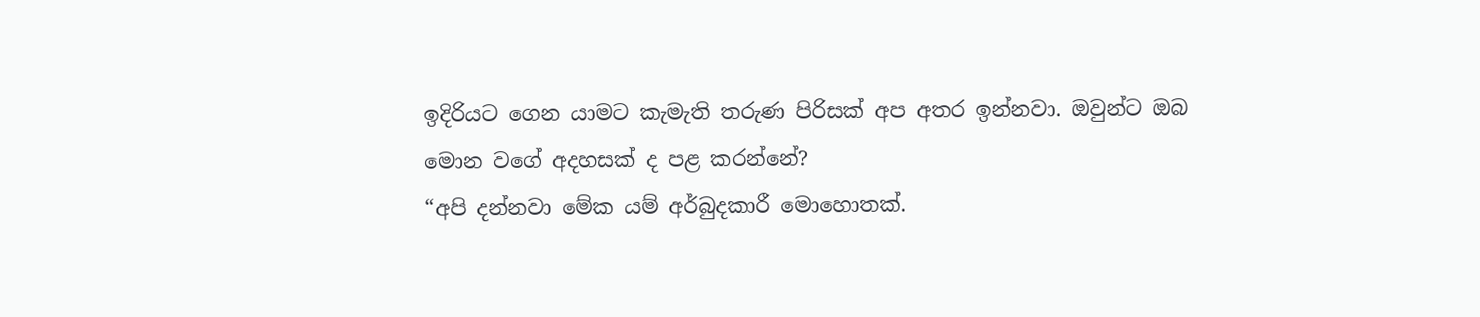ඉදිරියට ගෙන යාමට කැමැති තරුණ පිරිසක් අප අතර ඉන්නවා. ඔවුන්ට ඔබ මොන වගේ අදහසක් ද පළ කරන්නේ?
“අපි දන්නවා මේක යම් අර්බුදකාරී මොහොතක්.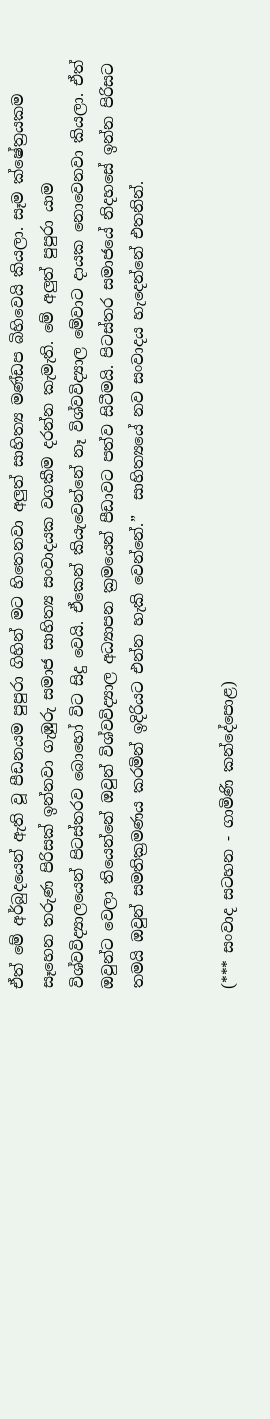ඒත් මේ අර්බුදයෙන් ඇති වූ පීඩනයම පුපුරා ගිහින් මට හිතෙනවා අලුත් සාහිත්‍ය මණ්ඩප බිහිවෙයි කියලා. සෑම ක්ෂේත්‍රයකම සෑහෙන තරුණ පිරිසක් ඉන්නවා ගැඹුරු සමාජ සාහිත්‍ය සංවාදයක වගකීම දරන්න කැමැති. මේ අලුත් පුපුරා යාම විශ්වවිද්‍යාලයෙන් පිටස්තරව බොහෝ විට සිදු වෙයි. ඒකෙන් කියැවෙන්නේ නෑ විශ්වවිද්‍යාල මේවාට දායක නොවෙනවා කියලා. ඒත් ඔවුන්ට වෙලා තියෙන්නේ ඔවුන් විශ්වවිද්‍යාල අධ්‍යාපන ක්‍රමයෙන් පීඩාවට පත්ව සිටීමයි. පිටස්තර සමාජයේ නිදහසේ ඉන්න පිරිසට තමයි ඔවුන් සමතික්‍රමණය කරමින් ඉදිරියට එන්න හැකි වෙන්නේ.”  සාහිත්‍යයේ නව සංවාදය හැදෙන්නේ එතනින්.


(*** සංවාද සටහන - ගාමිණි කන්දේපොළ)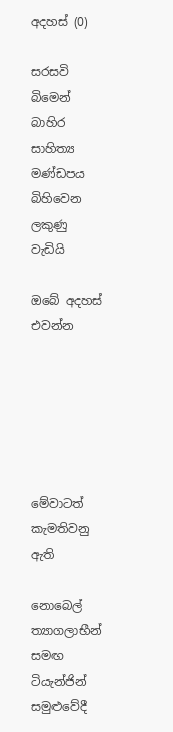අදහස් (0)

සරසවි බිමෙන් බාහිර සාහිත්‍ය මණ්ඩපය බිහිවෙන ලකුණු වැඩියි

ඔබේ අදහස් එවන්න






මේවාටත් කැමතිවනු ඇති

නොබෙල් ත්‍යාගලාභීන් සමඟ ටියැන්ජින් සමුළුවේදී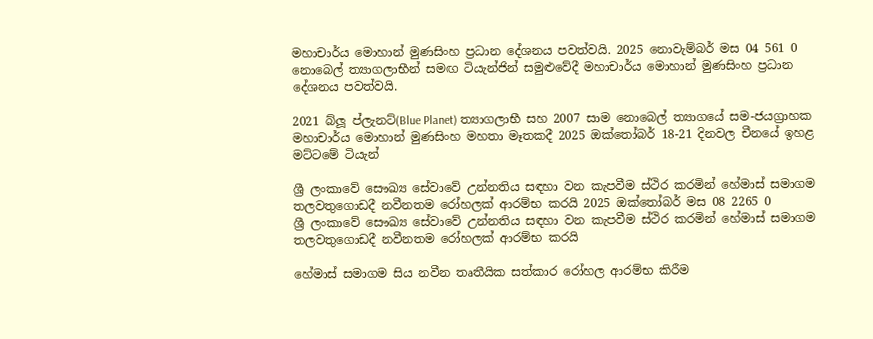මහාචාර්ය මොහාන් මුණසිංහ ප්‍රධාන දේශනය පවත්වයි. 2025 නොවැම්බර් මස 04 561 0
නොබෙල් ත්‍යාගලාභීන් සමඟ ටියැන්ජින් සමුළුවේදී මහාචාර්ය මොහාන් මුණසිංහ ප්‍රධාන දේශනය පවත්වයි.

2021 බ්ලූ ප්ලැනට්(Blue Planet) ත්‍යාගලාභී සහ 2007 සාම නොබෙල් ත්‍යාගයේ සම-ජයග්‍රාහක මහාචාර්ය මොහාන් මුණසිංහ මහතා මෑතකදී 2025 ඔක්තෝබර් 18-21 දිනවල චීනයේ ඉහළ මට්ටමේ ටියැන්

ශ්‍රී ලංකාවේ සෞඛ්‍ය සේවාවේ උන්නතිය සඳහා වන කැපවීම ස්ථිර කරමින් හේමාස් සමාගම තලවතුගොඩදී නවීනතම රෝහලක් ආරම්භ කරයි 2025 ඔක්තෝබර් මස 08 2265 0
ශ්‍රී ලංකාවේ සෞඛ්‍ය සේවාවේ උන්නතිය සඳහා වන කැපවීම ස්ථිර කරමින් හේමාස් සමාගම තලවතුගොඩදී නවීනතම රෝහලක් ආරම්භ කරයි

හේමාස් සමාගම සිය නවීන තෘතීයික සත්කාර රෝහල ආරම්භ කිරීම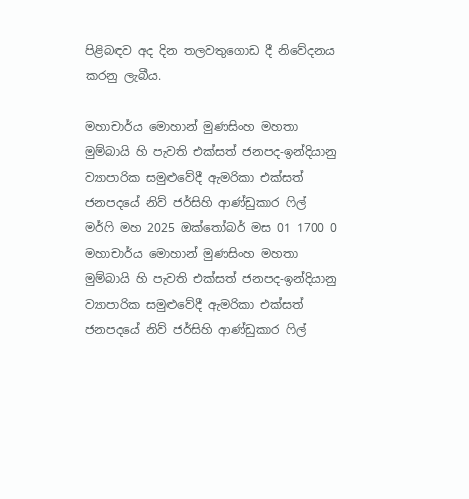පිළිබඳව අද දින තලවතුගොඩ දී නිවේදනය කරනු ලැබීය.

මහාචාර්ය මොහාන් මුණසිංහ මහතා මුම්බායි හි පැවති එක්සත් ජනපද-ඉන්දියානු ව්‍යාපාරික සමුළුවේදී ඇමරිකා එක්සත් ජනපදයේ නිව් ජර්සිහි ආණ්ඩුකාර ෆිල් මර්ෆි මහ 2025 ඔක්තෝබර් මස 01 1700 0
මහාචාර්ය මොහාන් මුණසිංහ මහතා මුම්බායි හි පැවති එක්සත් ජනපද-ඉන්දියානු ව්‍යාපාරික සමුළුවේදී ඇමරිකා එක්සත් ජනපදයේ නිව් ජර්සිහි ආණ්ඩුකාර ෆිල්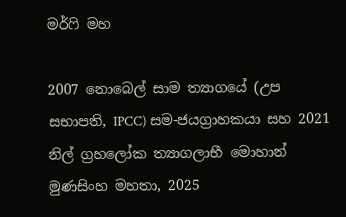මර්ෆි මහ

2007 නොබෙල් සාම ත්‍යාගයේ (උප සභාපති, IPCC) සම-ජයග්‍රාහකයා සහ 2021 නිල් ග්‍රහලෝක ත්‍යාගලාභී මොහාන් මුණසිංහ මහතා, 2025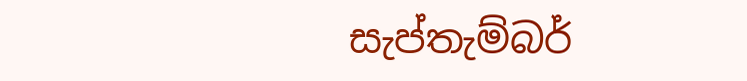සැප්තැම්බර්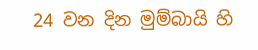24 වන දින මුම්බායි හි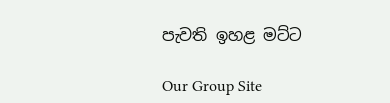පැවති ඉහළ මට්ට

Our Group Site